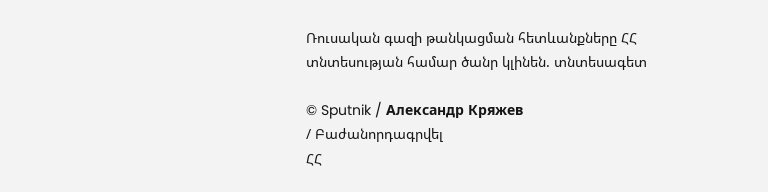Ռուսական գազի թանկացման հետևանքները ՀՀ տնտեսության համար ծանր կլինեն. տնտեսագետ

© Sputnik / Александр Кряжев
/ Բաժանորդագրվել
ՀՀ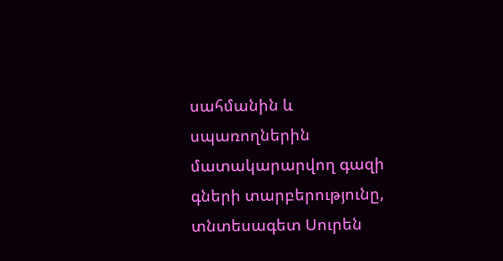սահմանին և սպառողներին մատակարարվող գազի գների տարբերությունը, տնտեսագետ Սուրեն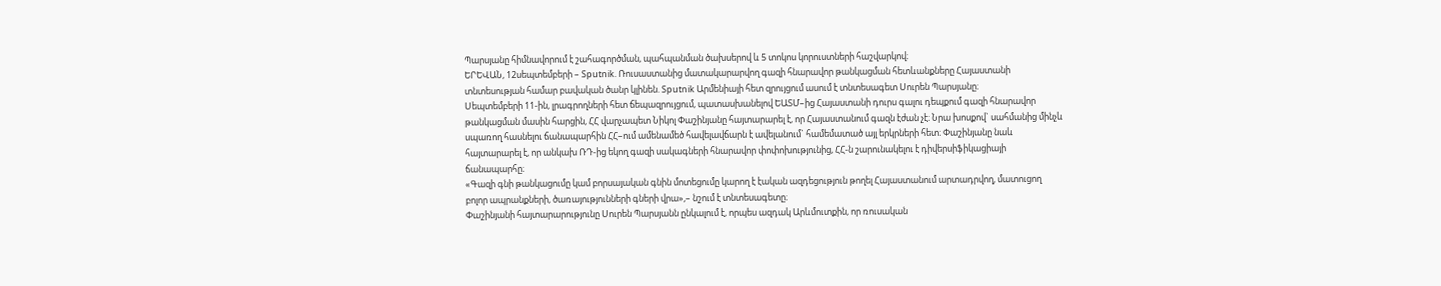Պարսյանը հիմնավորում է շահագործման, պահպանման ծախսերով և 5 տոկոս կորուստների հաշվարկով։
ԵՐԵՎԱՆ, 12սեպտեմբերի – Sputnik. Ռուսաստանից մատակարարվող գազի հնարավոր թանկացման հետևանքները Հայաստանի տնտեսության համար բավական ծանր կլինեն. Sputnik Արմենիայի հետ զրույցում ասում է տնտեսագետ Սուրեն Պարսյանը։
Սեպտեմբերի 11-ին, լրագրողների հետ ճեպազրույցում, պատասխանելով ԵԱՏՄ–ից Հայաստանի դուրս գալու դեպքում գազի հնարավոր թանկացման մասին հարցին, ՀՀ վարչապետ Նիկոլ Փաշինյանը հայտարարել է, որ Հայաստանում գազն էժան չէ։ Նրա խոսքով` սահմանից մինչև սպառող հասնելու ճանապարհին ՀՀ–ում ամենամեծ հավելավճարն է ավելանում` համեմատած այլ երկրների հետ։ Փաշինյանը նաև հայտարարել է, որ անկախ ՌԴ-ից եկող գազի սակագների հնարավոր փոփոխությունից, ՀՀ-ն շարունակելու է դիվերսիֆիկացիայի ճանապարհը։
«Գազի գնի թանկացումը կամ բորսայական գնին մոտեցումը կարող է էական ազդեցություն թողել Հայաստանում արտադրվող, մատուցող բոլոր ապրանքների, ծառայությունների գների վրա»,– նշում է տնտեսագետը։
Փաշինյանի հայտարարությունը Սուրեն Պարսյանն ընկալում է, որպես ազդակ Արևմուտքին, որ ռուսական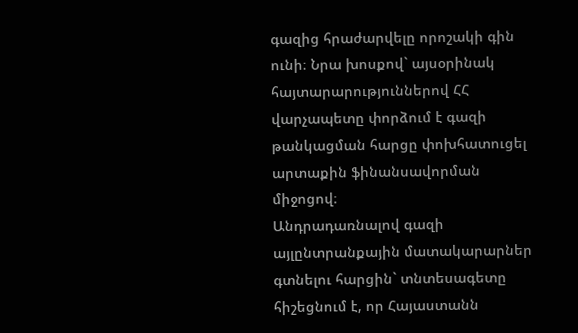գազից հրաժարվելը որոշակի գին ունի։ Նրա խոսքով` այսօրինակ հայտարարություններով ՀՀ վարչապետը փորձում է գազի թանկացման հարցը փոխհատուցել արտաքին ֆինանսավորման միջոցով։
Անդրադառնալով գազի այլընտրանքային մատակարարներ գտնելու հարցին` տնտեսագետը հիշեցնում է, որ Հայաստանն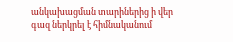անկախացման տարիներից ի վեր գազ ներկրել է հիմնականում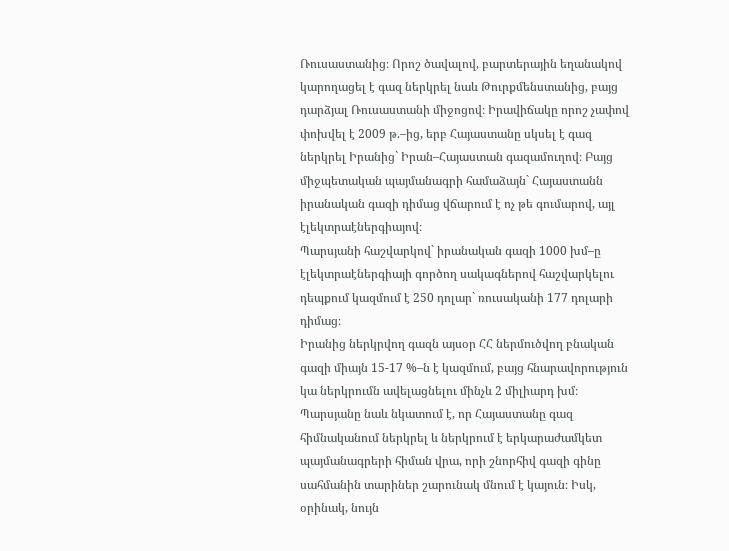Ռուսաստանից։ Որոշ ծավալով, բարտերային եղանակով կարողացել է գազ ներկրել նաև Թուրքմենստանից, բայց դարձյալ Ռուսաստանի միջոցով։ Իրավիճակը որոշ չափով փոխվել է 2009 թ.–ից, երբ Հայաստանը սկսել է գազ ներկրել Իրանից` Իրան–Հայաստան գազամուղով։ Բայց միջպետական պայմանագրի համաձայն` Հայաստանն իրանական գազի դիմաց վճարում է ոչ թե գումարով, այլ էլեկտրաէներգիայով։
Պարսյանի հաշվարկով` իրանական գազի 1000 խմ–ը էլեկտրաէներգիայի գործող սակագներով հաշվարկելու դեպքում կազմում է 250 դոլար` ռուսականի 177 դոլարի դիմաց։
Իրանից ներկրվող գազն այսօր ՀՀ ներմուծվող բնական գազի միայն 15-17 %–ն է կազմում, բայց հնարավորություն կա ներկրումն ավելացնելու մինչև 2 միլիարդ խմ։
Պարսյանը նաև նկատում է, որ Հայաստանը գազ հիմնականում ներկրել և ներկրում է երկարաժամկետ պայմանագրերի հիման վրա, որի շնորհիվ գազի գինը սահմանին տարիներ շարունակ մնում է կայուն։ Իսկ, օրինակ, նույն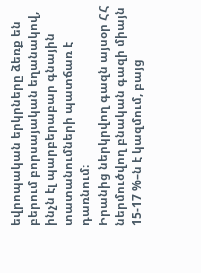եվրոպական երկրները ձեռք են բերում բորսայական եղանակով, ինչն էլ պարբերաբար գնային տատանումների պատճառ է դառնում։
Իրանից ներկրվող գազն այսօր ՀՀ ներմուծվող բնական գազի միայն 15-17 %–ն է կազմում, բայց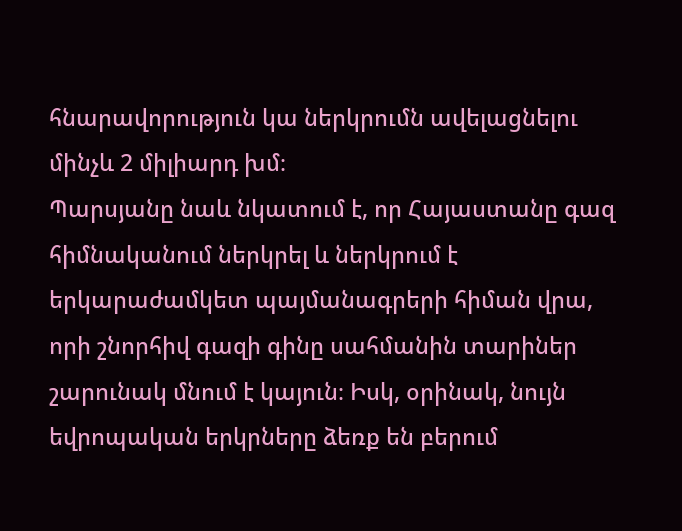հնարավորություն կա ներկրումն ավելացնելու մինչև 2 միլիարդ խմ։
Պարսյանը նաև նկատում է, որ Հայաստանը գազ հիմնականում ներկրել և ներկրում է երկարաժամկետ պայմանագրերի հիման վրա, որի շնորհիվ գազի գինը սահմանին տարիներ շարունակ մնում է կայուն։ Իսկ, օրինակ, նույն եվրոպական երկրները ձեռք են բերում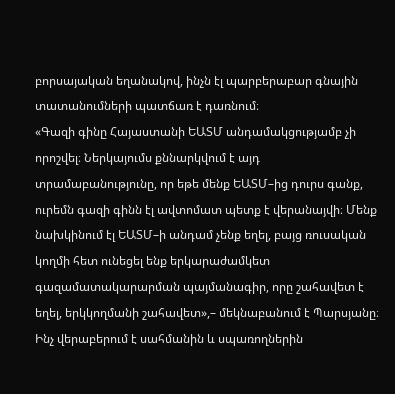բորսայական եղանակով, ինչն էլ պարբերաբար գնային տատանումների պատճառ է դառնում։
«Գազի գինը Հայաստանի ԵԱՏՄ անդամակցությամբ չի որոշվել։ Ներկայումս քննարկվում է այդ տրամաբանությունը, որ եթե մենք ԵԱՏՄ–ից դուրս գանք, ուրեմն գազի գինն էլ ավտոմատ պետք է վերանայվի։ Մենք նախկինում էլ ԵԱՏՄ–ի անդամ չենք եղել, բայց ռուսական կողմի հետ ունեցել ենք երկարաժամկետ գազամատակարարման պայմանագիր, որը շահավետ է եղել, երկկողմանի շահավետ»,– մեկնաբանում է Պարսյանը։
Ինչ վերաբերում է սահմանին և սպառողներին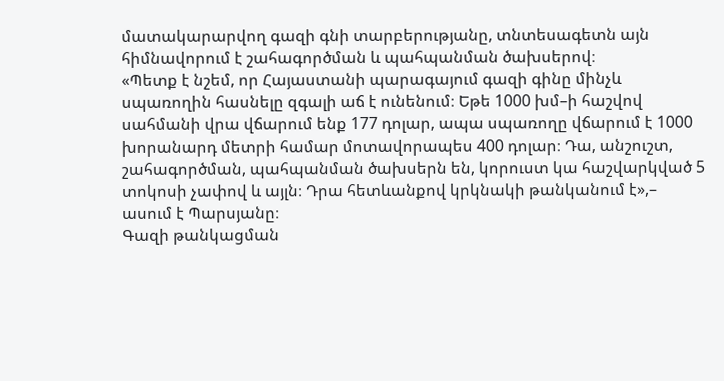մատակարարվող գազի գնի տարբերությանը, տնտեսագետն այն հիմնավորում է շահագործման և պահպանման ծախսերով։
«Պետք է նշեմ, որ Հայաստանի պարագայում գազի գինը մինչև սպառողին հասնելը զգալի աճ է ունենում։ Եթե 1000 խմ–ի հաշվով սահմանի վրա վճարում ենք 177 դոլար, ապա սպառողը վճարում է 1000 խորանարդ մետրի համար մոտավորապես 400 դոլար։ Դա, անշուշտ, շահագործման, պահպանման ծախսերն են, կորուստ կա հաշվարկված 5 տոկոսի չափով և այլն։ Դրա հետևանքով կրկնակի թանկանում է»,– ասում է Պարսյանը։
Գազի թանկացման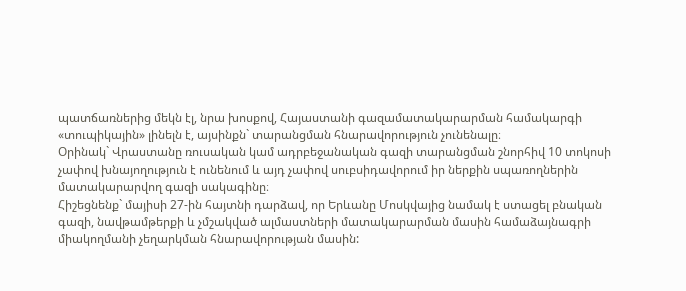պատճառներից մեկն էլ, նրա խոսքով, Հայաստանի գազամատակարարման համակարգի «տուպիկային» լինելն է, այսինքն` տարանցման հնարավորություն չունենալը։
Օրինակ` Վրաստանը ռուսական կամ ադրբեջանական գազի տարանցման շնորհիվ 10 տոկոսի չափով խնայողություն է ունենում և այդ չափով սուբսիդավորում իր ներքին սպառողներին մատակարարվող գազի սակագինը։
Հիշեցնենք` մայիսի 27-ին հայտնի դարձավ, որ Երևանը Մոսկվայից նամակ է ստացել բնական գազի, նավթամթերքի և չմշակված ալմաստների մատակարարման մասին համաձայնագրի միակողմանի չեղարկման հնարավորության մասին: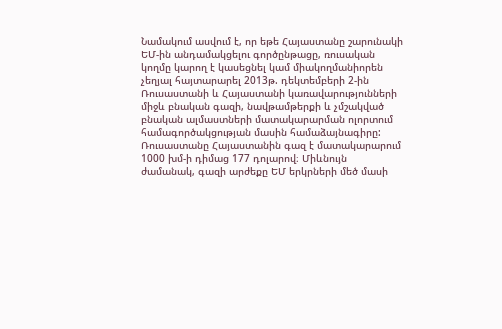Նամակում ասվում է, որ եթե Հայաստանը շարունակի ԵՄ-ին անդամակցելու գործընթացը, ռուսական կողմը կարող է կասեցնել կամ միակողմանիորեն չեղյալ հայտարարել 2013թ. դեկտեմբերի 2-ին Ռուսաստանի և Հայաստանի կառավարությունների միջև բնական գազի, նավթամթերքի և չմշակված բնական ալմաստների մատակարարման ոլորտում համագործակցության մասին համաձայնագիրը:
Ռուսաստանը Հայաստանին գազ է մատակարարում 1000 խմ-ի դիմաց 177 դոլարով։ Միևնույն ժամանակ, գազի արժեքը ԵՄ երկրների մեծ մասի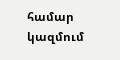համար կազմում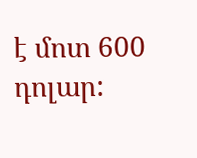է մոտ 600 դոլար: